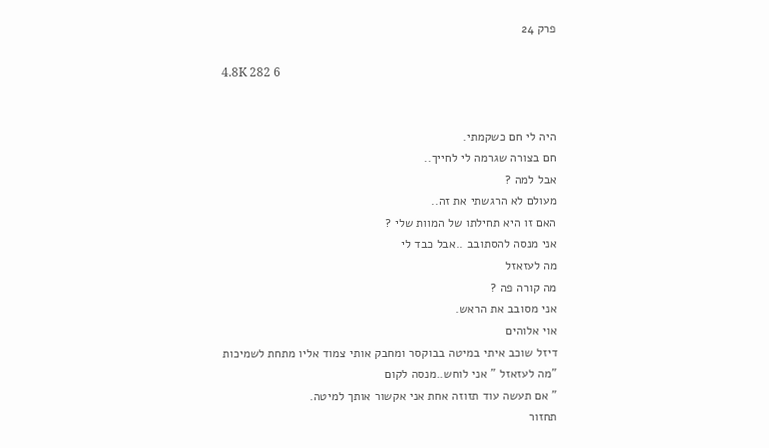פרק 24

4.8K 282 6


היה לי חם כשקמתי.
חם בצורה שגרמה לי לחייך..
אבל למה ?
מעולם לא הרגשתי את זה..
האם זו היא תחילתו של המוות שלי ?
אני מנסה להסתובב ..אבל כבד לי
מה לעזאזל
מה קורה פה ?
אני מסובב את הראש.
אוי אלוהים
דיזל שוכב איתי במיטה בבוקסר ומחבק אותי צמוד אליו מתחת לשמיכות
"מה לעזאזל " אני לוחש..מנסה לקום
" אם תעשה עוד תזוזה אחת אני אקשור אותך למיטה.
תחזור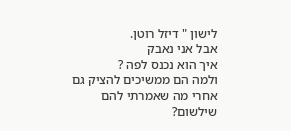לישון " דיזל רוטן.
אבל אני נאבק
איך הוא נכנס לפה ?
ולמה הם ממשיכים להציק גם אחרי מה שאמרתי להם שילשום?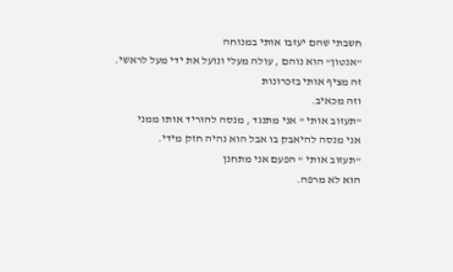חשבתי שהם יעזבו אותי במנוחה
"אנטון" הוא נוהם , עולה מעלי ונועל את ידי מעל לראשי.
זה מציף אותי בזכרונות
וזה מכאיב.
"תעזוב אותי " אני מתנגד , מנסה להוריד אותו ממני
אני מנסה להיאבק בו אבל הוא נהיה חזק מידי.
"תעזוב אותי " הפעם אני מתחנן
הוא לא מרפה.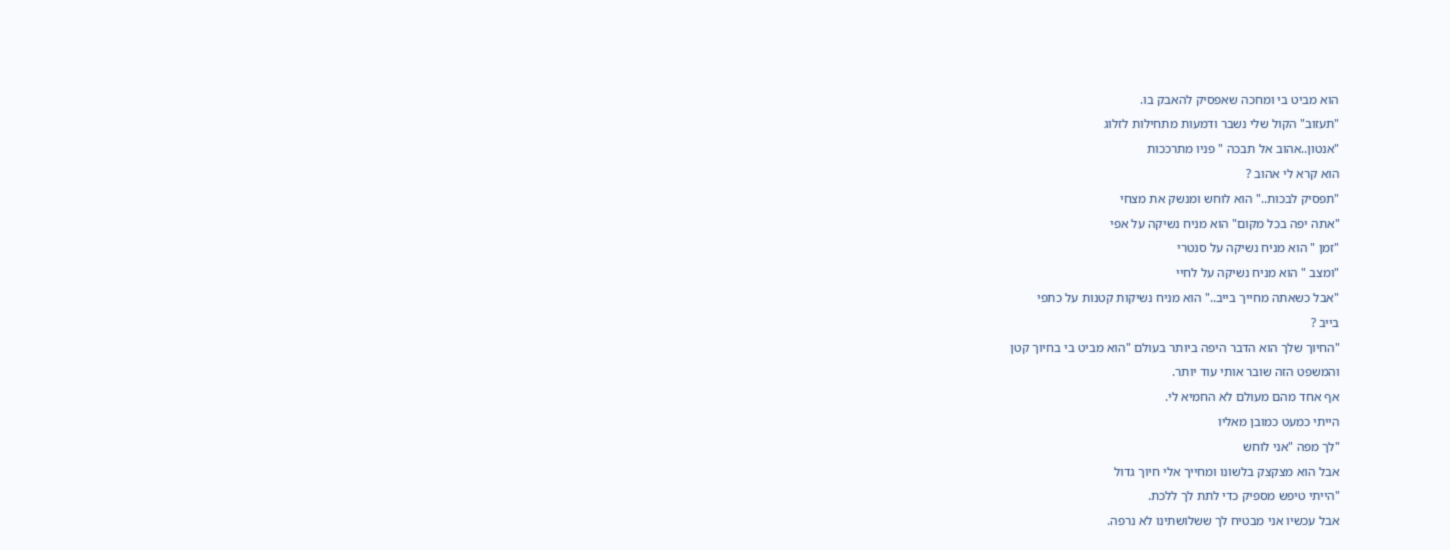הוא מביט בי ומחכה שאפסיק להאבק בו.
"תעזוב" הקול שלי נשבר ודמעות מתחילות לזלוג
"אנטון..אהוב אל תבכה " פניו מתרככות
הוא קרא לי אהוב ?
"תפסיק לבכות.." הוא לוחש ומנשק את מצחי
"אתה יפה בכל מקום" הוא מניח נשיקה על אפי
"זמן " הוא מניח נשיקה על סנטרי
"ומצב " הוא מניח נשיקה על לחיי
"אבל כשאתה מחייך בייב.." הוא מניח נשיקות קטנות על כתפי
בייב ?
"החיוך שלך הוא הדבר היפה ביותר בעולם "הוא מביט בי בחיוך קטן
והמשפט הזה שובר אותי עוד יותר.
אף אחד מהם מעולם לא החמיא לי.
הייתי כמעט כמובן מאליו
"לך מפה "אני לוחש
אבל הוא מצקצק בלשונו ומחייך אלי חיוך גדול
"הייתי טיפש מספיק כדי לתת לך ללכת.
אבל עכשיו אני מבטיח לך ששלושתינו לא נרפה.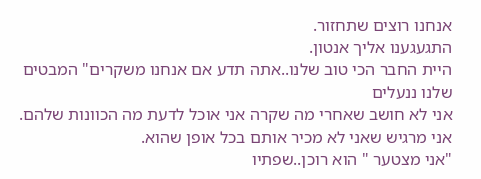אנחנו רוצים שתחזור.
התגעגענו אליך אנטון.
היית החבר הכי טוב שלנו..אתה תדע אם אנחנו משקרים" המבטים שלנו ננעלים
אני לא חושב שאחרי מה שקרה אני אוכל לדעת מה הכוונות שלהם.
אני מרגיש שאני לא מכיר אותם בכל אופן שהוא.
"אני מצטער " הוא רוכן..שפתיו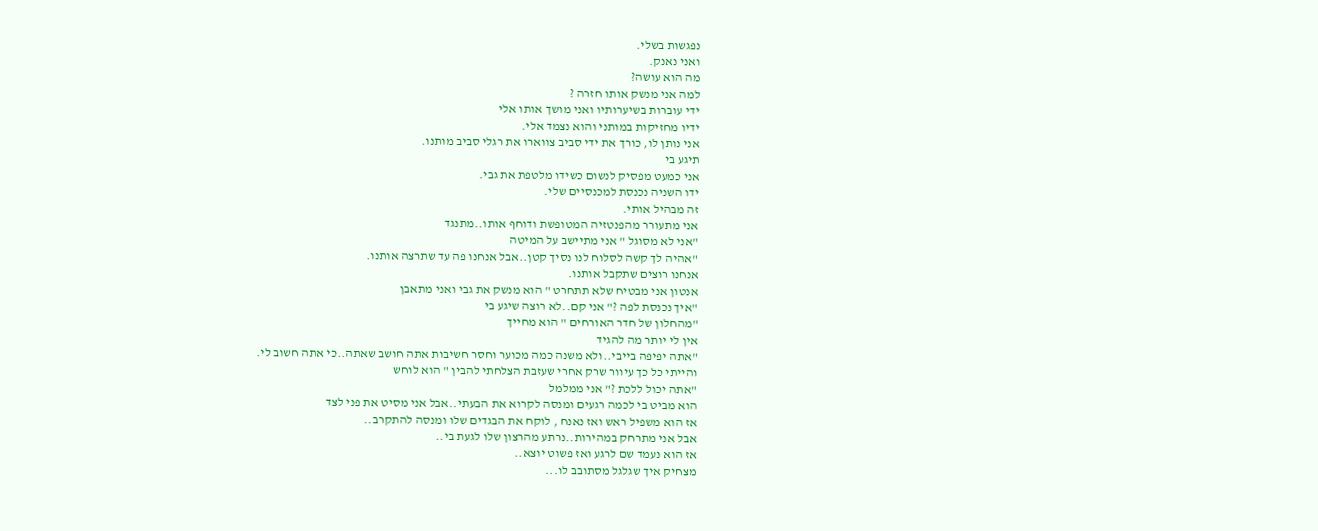נפגשות בשלי.
ואני נאנק.
מה הוא עושה?
למה אני מנשק אותו חזרה ?
ידי עוברות בשיערותיו ואני מושך אותו אלי
ידיו מחזיקות במותני והוא נצמד אלי.
אני נותן לו, כורך את ידי סביב צווארו את רגלי סביב מותנו.
תיגע בי
אני כמעט מפסיק לנשום כשידו מלטפת את גבי.
ידו השניה נכנסת למכנסיים שלי.
זה מבהיל אותי.
אני מתעורר מהפנטזיה המטופשת ודוחף אותו..מתנגד
"אני לא מסוגל " אני מתיישב על המיטה
"אהיה לך קשה לסלוח לנו נסיך קטן..אבל אנחנו פה עד שתרצה אותנו.
אנחנו רוצים שתקבל אותנו.
אנטון אני מבטיח שלא תתחרט " הוא מנשק את גבי ואני מתאבן
"איך נכנסת לפה ?" אני קם..לא רוצה שיגע בי
"מהחלון של חדר האורחים " הוא מחייך
אין לי יותר מה להגיד
"אתה יפיפה בייבי..ולא משנה כמה מכוער וחסר חשיבות אתה חושב שאתה..כי אתה חשוב לי.
והייתי כל כך עיוור שרק אחרי שעזבת הצלחתי להבין " הוא לוחש
"אתה יכול ללכת ?" אני ממלמל
הוא מביט בי לכמה רגעים ומנסה לקרוא את הבעתי..אבל אני מסיט את פני לצד
אז הוא משפיל ראש ואז נאנח , לוקח את הבגדים שלו ומנסה להתקרב..
אבל אני מתרחק במהירות..נרתע מהרצון שלו לגעת בי..
אז הוא נעמד שם לרגע ואז פשוט יוצא..
מצחיק איך שגלגל מסתובב לו...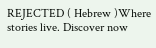REJECTED ( Hebrew )Where stories live. Discover now